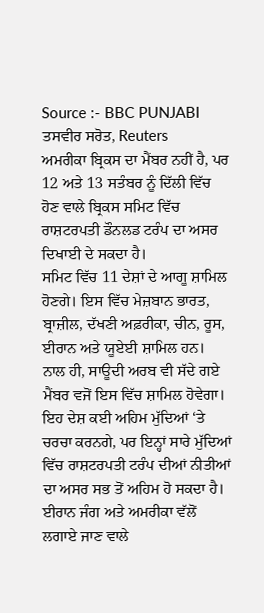Source :- BBC PUNJABI
ਤਸਵੀਰ ਸਰੋਤ, Reuters
ਅਮਰੀਕਾ ਬ੍ਰਿਕਸ ਦਾ ਮੈਂਬਰ ਨਹੀਂ ਹੈ, ਪਰ 12 ਅਤੇ 13 ਸਤੰਬਰ ਨੂੰ ਦਿੱਲੀ ਵਿੱਚ ਹੋਣ ਵਾਲੇ ਬ੍ਰਿਕਸ ਸਮਿਟ ਵਿੱਚ ਰਾਸ਼ਟਰਪਤੀ ਡੌਨਲਡ ਟਰੰਪ ਦਾ ਅਸਰ ਦਿਖਾਈ ਦੇ ਸਕਦਾ ਹੈ।
ਸਮਿਟ ਵਿੱਚ 11 ਦੇਸ਼ਾਂ ਦੇ ਆਗੂ ਸ਼ਾਮਿਲ ਹੋਣਗੇ। ਇਸ ਵਿੱਚ ਮੇਜ਼ਬਾਨ ਭਾਰਤ, ਬ੍ਰਾਜ਼ੀਲ, ਦੱਖਣੀ ਅਫ਼ਰੀਕਾ, ਚੀਨ, ਰੂਸ, ਈਰਾਨ ਅਤੇ ਯੂਏਈ ਸ਼ਾਮਿਲ ਹਨ।
ਨਾਲ ਹੀ, ਸਾਊਦੀ ਅਰਬ ਵੀ ਸੱਦੇ ਗਏ ਮੈਂਬਰ ਵਜੋਂ ਇਸ ਵਿੱਚ ਸ਼ਾਮਿਲ ਹੋਵੇਗਾ। ਇਹ ਦੇਸ਼ ਕਈ ਅਹਿਮ ਮੁੱਦਿਆਂ ‘ਤੇ ਚਰਚਾ ਕਰਨਗੇ, ਪਰ ਇਨ੍ਹਾਂ ਸਾਰੇ ਮੁੱਦਿਆਂ ਵਿੱਚ ਰਾਸ਼ਟਰਪਤੀ ਟਰੰਪ ਦੀਆਂ ਨੀਤੀਆਂ ਦਾ ਅਸਰ ਸਭ ਤੋਂ ਅਹਿਮ ਹੋ ਸਕਦਾ ਹੈ।
ਈਰਾਨ ਜੰਗ ਅਤੇ ਅਮਰੀਕਾ ਵੱਲੋਂ ਲਗਾਏ ਜਾਣ ਵਾਲੇ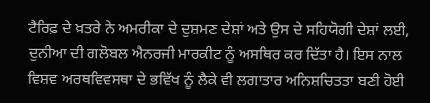ਟੈਰਿਫ਼ ਦੇ ਖ਼ਤਰੇ ਨੇ ਅਮਰੀਕਾ ਦੇ ਦੁਸ਼ਮਣ ਦੇਸ਼ਾਂ ਅਤੇ ਉਸ ਦੇ ਸਹਿਯੋਗੀ ਦੇਸ਼ਾਂ ਲਈ, ਦੁਨੀਆ ਦੀ ਗਲੋਬਲ ਐਨਰਜੀ ਮਾਰਕੀਟ ਨੂੰ ਅਸਥਿਰ ਕਰ ਦਿੱਤਾ ਹੈ। ਇਸ ਨਾਲ ਵਿਸ਼ਵ ਅਰਥਵਿਵਸਥਾ ਦੇ ਭਵਿੱਖ ਨੂੰ ਲੈਕੇ ਵੀ ਲਗਾਤਾਰ ਅਨਿਸ਼ਚਿਤਤਾ ਬਣੀ ਹੋਈ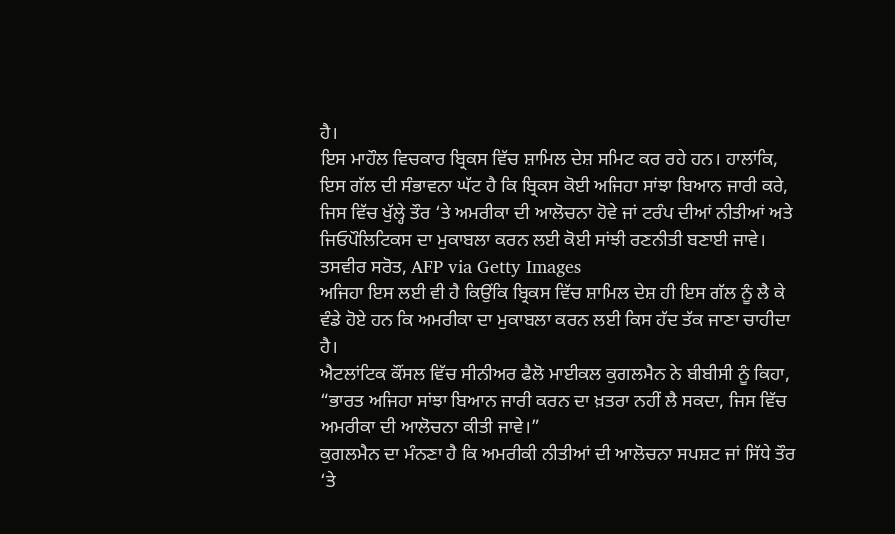ਹੈ।
ਇਸ ਮਾਹੌਲ ਵਿਚਕਾਰ ਬ੍ਰਿਕਸ ਵਿੱਚ ਸ਼ਾਮਿਲ ਦੇਸ਼ ਸਮਿਟ ਕਰ ਰਹੇ ਹਨ। ਹਾਲਾਂਕਿ, ਇਸ ਗੱਲ ਦੀ ਸੰਭਾਵਨਾ ਘੱਟ ਹੈ ਕਿ ਬ੍ਰਿਕਸ ਕੋਈ ਅਜਿਹਾ ਸਾਂਝਾ ਬਿਆਨ ਜਾਰੀ ਕਰੇ, ਜਿਸ ਵਿੱਚ ਖੁੱਲ੍ਹੇ ਤੌਰ ‘ਤੇ ਅਮਰੀਕਾ ਦੀ ਆਲੋਚਨਾ ਹੋਵੇ ਜਾਂ ਟਰੰਪ ਦੀਆਂ ਨੀਤੀਆਂ ਅਤੇ ਜਿਓਪੌਲਿਟਿਕਸ ਦਾ ਮੁਕਾਬਲਾ ਕਰਨ ਲਈ ਕੋਈ ਸਾਂਝੀ ਰਣਨੀਤੀ ਬਣਾਈ ਜਾਵੇ।
ਤਸਵੀਰ ਸਰੋਤ, AFP via Getty Images
ਅਜਿਹਾ ਇਸ ਲਈ ਵੀ ਹੈ ਕਿਉਂਕਿ ਬ੍ਰਿਕਸ ਵਿੱਚ ਸ਼ਾਮਿਲ ਦੇਸ਼ ਹੀ ਇਸ ਗੱਲ ਨੂੰ ਲੈ ਕੇ ਵੰਡੇ ਹੋਏ ਹਨ ਕਿ ਅਮਰੀਕਾ ਦਾ ਮੁਕਾਬਲਾ ਕਰਨ ਲਈ ਕਿਸ ਹੱਦ ਤੱਕ ਜਾਣਾ ਚਾਹੀਦਾ ਹੈ।
ਐਟਲਾਂਟਿਕ ਕੌਂਸਲ ਵਿੱਚ ਸੀਨੀਅਰ ਫੈਲੋ ਮਾਈਕਲ ਕੁਗਲਮੈਨ ਨੇ ਬੀਬੀਸੀ ਨੂੰ ਕਿਹਾ, “ਭਾਰਤ ਅਜਿਹਾ ਸਾਂਝਾ ਬਿਆਨ ਜਾਰੀ ਕਰਨ ਦਾ ਖ਼ਤਰਾ ਨਹੀਂ ਲੈ ਸਕਦਾ, ਜਿਸ ਵਿੱਚ ਅਮਰੀਕਾ ਦੀ ਆਲੋਚਨਾ ਕੀਤੀ ਜਾਵੇ।”
ਕੁਗਲਮੈਨ ਦਾ ਮੰਨਣਾ ਹੈ ਕਿ ਅਮਰੀਕੀ ਨੀਤੀਆਂ ਦੀ ਆਲੋਚਨਾ ਸਪਸ਼ਟ ਜਾਂ ਸਿੱਧੇ ਤੌਰ ‘ਤੇ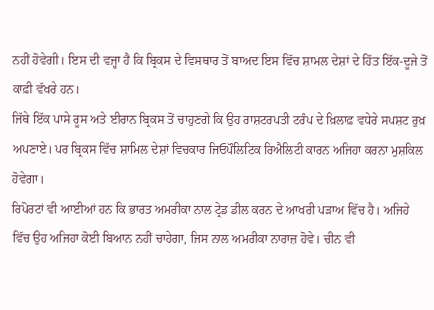ਨਹੀਂ ਹੋਵੇਗੀ। ਇਸ ਦੀ ਵਜ੍ਹਾ ਹੈ ਕਿ ਬ੍ਰਿਕਸ ਦੇ ਵਿਸਥਾਰ ਤੋਂ ਬਾਅਦ ਇਸ ਵਿੱਚ ਸ਼ਾਮਲ ਦੇਸ਼ਾਂ ਦੇ ਹਿੱਤ ਇੱਕ-ਦੂਜੇ ਤੋਂ ਕਾਫ਼ੀ ਵੱਖਰੇ ਹਨ।
ਜਿੱਥੇ ਇੱਕ ਪਾਸੇ ਰੂਸ ਅਤੇ ਈਰਾਨ ਬ੍ਰਿਕਸ ਤੋਂ ਚਾਹੁਣਗੇ ਕਿ ਉਹ ਰਾਸ਼ਟਰਪਤੀ ਟਰੰਪ ਦੇ ਖ਼ਿਲਾਫ਼ ਵਧੇਰੇ ਸਪਸ਼ਟ ਰੁਖ਼ ਅਪਣਾਏ। ਪਰ ਬ੍ਰਿਕਸ ਵਿੱਚ ਸ਼ਾਮਿਲ ਦੇਸ਼ਾਂ ਵਿਚਕਾਰ ਜਿਓਪੌਲਿਟਿਕ ਰਿਐਲਿਟੀ ਕਾਰਨ ਅਜਿਹਾ ਕਰਨਾ ਮੁਸ਼ਕਿਲ ਹੋਵੇਗਾ।
ਰਿਪੋਰਟਾਂ ਵੀ ਆਈਆਂ ਹਨ ਕਿ ਭਾਰਤ ਅਮਰੀਕਾ ਨਾਲ ਟ੍ਰੇਡ ਡੀਲ ਕਰਨ ਦੇ ਆਖਰੀ ਪੜਾਅ ਵਿੱਚ ਹੈ। ਅਜਿਹੇ ਵਿੱਚ ਉਹ ਅਜਿਹਾ ਕੋਈ ਬਿਆਨ ਨਹੀਂ ਚਾਹੇਗਾ, ਜਿਸ ਨਾਲ ਅਮਰੀਕਾ ਨਾਰਾਜ਼ ਹੋਵੇ। ਚੀਨ ਵੀ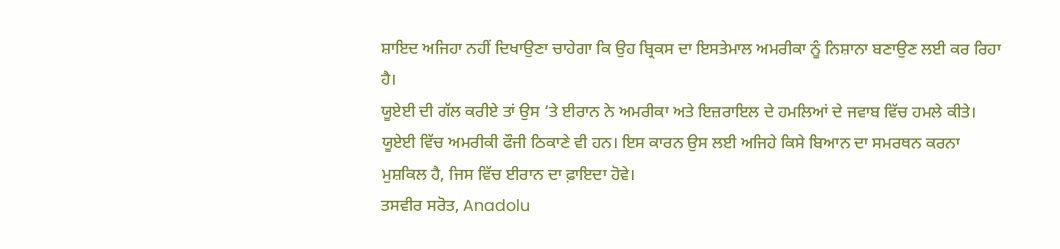ਸ਼ਾਇਦ ਅਜਿਹਾ ਨਹੀਂ ਦਿਖਾਉਣਾ ਚਾਹੇਗਾ ਕਿ ਉਹ ਬ੍ਰਿਕਸ ਦਾ ਇਸਤੇਮਾਲ ਅਮਰੀਕਾ ਨੂੰ ਨਿਸ਼ਾਨਾ ਬਣਾਉਣ ਲਈ ਕਰ ਰਿਹਾ ਹੈ।
ਯੂਏਈ ਦੀ ਗੱਲ ਕਰੀਏ ਤਾਂ ਉਸ ‘ਤੇ ਈਰਾਨ ਨੇ ਅਮਰੀਕਾ ਅਤੇ ਇਜ਼ਰਾਇਲ ਦੇ ਹਮਲਿਆਂ ਦੇ ਜਵਾਬ ਵਿੱਚ ਹਮਲੇ ਕੀਤੇ। ਯੂਏਈ ਵਿੱਚ ਅਮਰੀਕੀ ਫੌਜੀ ਠਿਕਾਣੇ ਵੀ ਹਨ। ਇਸ ਕਾਰਨ ਉਸ ਲਈ ਅਜਿਹੇ ਕਿਸੇ ਬਿਆਨ ਦਾ ਸਮਰਥਨ ਕਰਨਾ ਮੁਸ਼ਕਿਲ ਹੈ, ਜਿਸ ਵਿੱਚ ਈਰਾਨ ਦਾ ਫ਼ਾਇਦਾ ਹੋਵੇ।
ਤਸਵੀਰ ਸਰੋਤ, Anadolu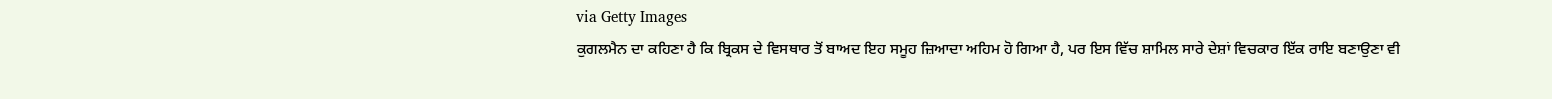via Getty Images
ਕੁਗਲਮੈਨ ਦਾ ਕਹਿਣਾ ਹੈ ਕਿ ਬ੍ਰਿਕਸ ਦੇ ਵਿਸਥਾਰ ਤੋਂ ਬਾਅਦ ਇਹ ਸਮੂਹ ਜ਼ਿਆਦਾ ਅਹਿਮ ਹੋ ਗਿਆ ਹੈ, ਪਰ ਇਸ ਵਿੱਚ ਸ਼ਾਮਿਲ ਸਾਰੇ ਦੇਸ਼ਾਂ ਵਿਚਕਾਰ ਇੱਕ ਰਾਇ ਬਣਾਉਣਾ ਵੀ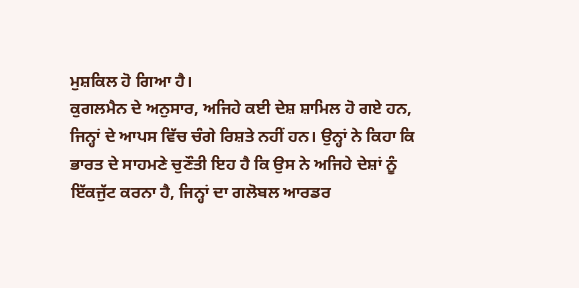ਮੁਸ਼ਕਿਲ ਹੋ ਗਿਆ ਹੈ।
ਕੁਗਲਮੈਨ ਦੇ ਅਨੁਸਾਰ, ਅਜਿਹੇ ਕਈ ਦੇਸ਼ ਸ਼ਾਮਿਲ ਹੋ ਗਏ ਹਨ, ਜਿਨ੍ਹਾਂ ਦੇ ਆਪਸ ਵਿੱਚ ਚੰਗੇ ਰਿਸ਼ਤੇ ਨਹੀਂ ਹਨ। ਉਨ੍ਹਾਂ ਨੇ ਕਿਹਾ ਕਿ ਭਾਰਤ ਦੇ ਸਾਹਮਣੇ ਚੁਣੌਤੀ ਇਹ ਹੈ ਕਿ ਉਸ ਨੇ ਅਜਿਹੇ ਦੇਸ਼ਾਂ ਨੂੰ ਇੱਕਜੁੱਟ ਕਰਨਾ ਹੈ, ਜਿਨ੍ਹਾਂ ਦਾ ਗਲੋਬਲ ਆਰਡਰ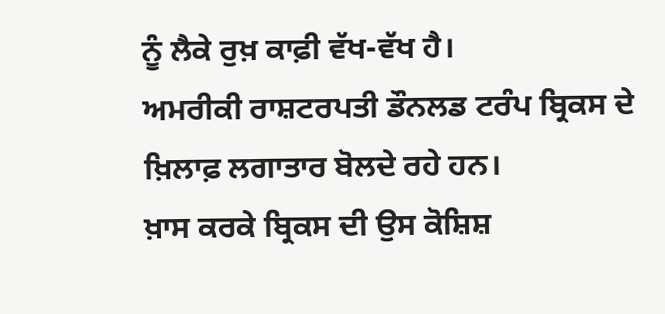ਨੂੰ ਲੈਕੇ ਰੁਖ਼ ਕਾਫ਼ੀ ਵੱਖ-ਵੱਖ ਹੈ।
ਅਮਰੀਕੀ ਰਾਸ਼ਟਰਪਤੀ ਡੌਨਲਡ ਟਰੰਪ ਬ੍ਰਿਕਸ ਦੇ ਖ਼ਿਲਾਫ਼ ਲਗਾਤਾਰ ਬੋਲਦੇ ਰਹੇ ਹਨ।
ਖ਼ਾਸ ਕਰਕੇ ਬ੍ਰਿਕਸ ਦੀ ਉਸ ਕੋਸ਼ਿਸ਼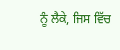ਨੂੰ ਲੈਕੇ, ਜਿਸ ਵਿੱਚ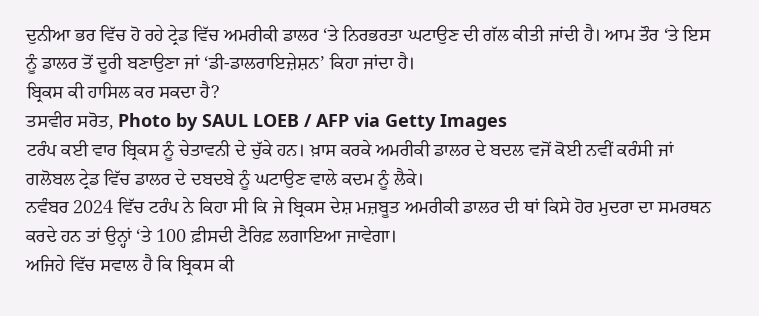ਦੁਨੀਆ ਭਰ ਵਿੱਚ ਹੋ ਰਹੇ ਟ੍ਰੇਡ ਵਿੱਚ ਅਮਰੀਕੀ ਡਾਲਰ ‘ਤੇ ਨਿਰਭਰਤਾ ਘਟਾਉਣ ਦੀ ਗੱਲ ਕੀਤੀ ਜਾਂਦੀ ਹੈ। ਆਮ ਤੌਰ ‘ਤੇ ਇਸ ਨੂੰ ਡਾਲਰ ਤੋਂ ਦੂਰੀ ਬਣਾਉਣਾ ਜਾਂ ‘ਡੀ-ਡਾਲਰਾਇਜ਼ੇਸ਼ਨ’ ਕਿਹਾ ਜਾਂਦਾ ਹੈ।
ਬ੍ਰਿਕਸ ਕੀ ਹਾਸਿਲ ਕਰ ਸਕਦਾ ਹੈ?
ਤਸਵੀਰ ਸਰੋਤ, Photo by SAUL LOEB / AFP via Getty Images
ਟਰੰਪ ਕਈ ਵਾਰ ਬ੍ਰਿਕਸ ਨੂੰ ਚੇਤਾਵਨੀ ਦੇ ਚੁੱਕੇ ਹਨ। ਖ਼ਾਸ ਕਰਕੇ ਅਮਰੀਕੀ ਡਾਲਰ ਦੇ ਬਦਲ ਵਜੋਂ ਕੋਈ ਨਵੀਂ ਕਰੰਸੀ ਜਾਂ ਗਲੋਬਲ ਟ੍ਰੇਡ ਵਿੱਚ ਡਾਲਰ ਦੇ ਦਬਦਬੇ ਨੂੰ ਘਟਾਉਣ ਵਾਲੇ ਕਦਮ ਨੂੰ ਲੈਕੇ।
ਨਵੰਬਰ 2024 ਵਿੱਚ ਟਰੰਪ ਨੇ ਕਿਹਾ ਸੀ ਕਿ ਜੇ ਬ੍ਰਿਕਸ ਦੇਸ਼ ਮਜ਼ਬੂਤ ਅਮਰੀਕੀ ਡਾਲਰ ਦੀ ਥਾਂ ਕਿਸੇ ਹੋਰ ਮੁਦਰਾ ਦਾ ਸਮਰਥਨ ਕਰਦੇ ਹਨ ਤਾਂ ਉਨ੍ਹਾਂ ‘ਤੇ 100 ਫ਼ੀਸਦੀ ਟੈਰਿਫ਼ ਲਗਾਇਆ ਜਾਵੇਗਾ।
ਅਜਿਹੇ ਵਿੱਚ ਸਵਾਲ ਹੈ ਕਿ ਬ੍ਰਿਕਸ ਕੀ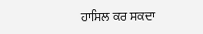ਹਾਸਿਲ ਕਰ ਸਕਦਾ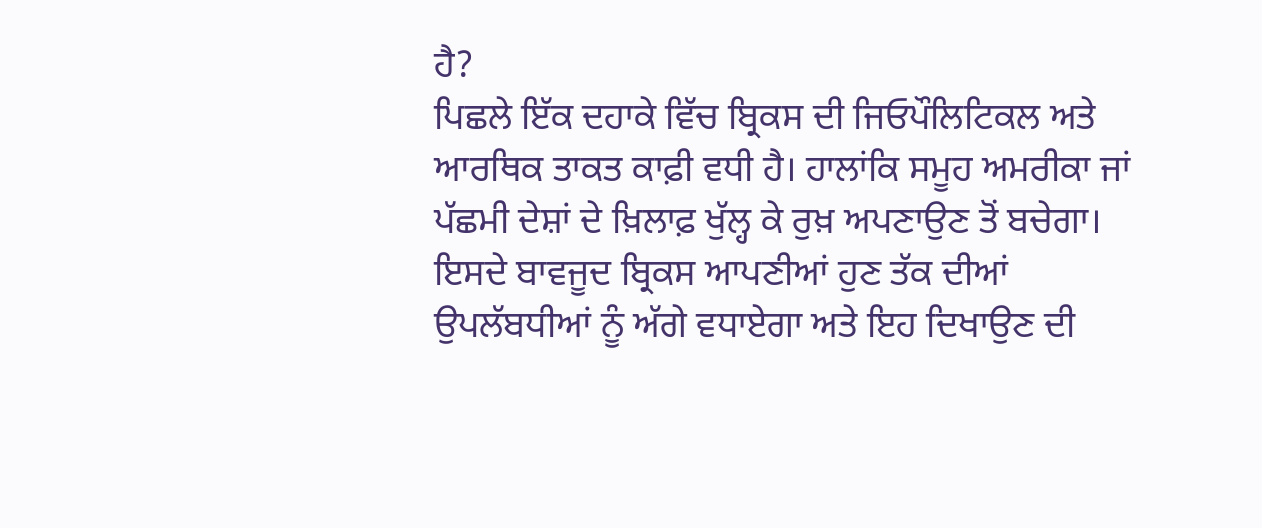ਹੈ?
ਪਿਛਲੇ ਇੱਕ ਦਹਾਕੇ ਵਿੱਚ ਬ੍ਰਿਕਸ ਦੀ ਜਿਓਪੌਲਿਟਿਕਲ ਅਤੇ ਆਰਥਿਕ ਤਾਕਤ ਕਾਫ਼ੀ ਵਧੀ ਹੈ। ਹਾਲਾਂਕਿ ਸਮੂਹ ਅਮਰੀਕਾ ਜਾਂ ਪੱਛਮੀ ਦੇਸ਼ਾਂ ਦੇ ਖ਼ਿਲਾਫ਼ ਖੁੱਲ੍ਹ ਕੇ ਰੁਖ਼ ਅਪਣਾਉਣ ਤੋਂ ਬਚੇਗਾ।
ਇਸਦੇ ਬਾਵਜੂਦ ਬ੍ਰਿਕਸ ਆਪਣੀਆਂ ਹੁਣ ਤੱਕ ਦੀਆਂ ਉਪਲੱਬਧੀਆਂ ਨੂੰ ਅੱਗੇ ਵਧਾਏਗਾ ਅਤੇ ਇਹ ਦਿਖਾਉਣ ਦੀ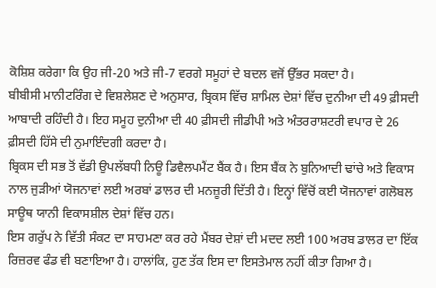ਕੋਸ਼ਿਸ਼ ਕਰੇਗਾ ਕਿ ਉਹ ਜੀ-20 ਅਤੇ ਜੀ-7 ਵਰਗੇ ਸਮੂਹਾਂ ਦੇ ਬਦਲ ਵਜੋਂ ਉੱਭਰ ਸਕਦਾ ਹੈ।
ਬੀਬੀਸੀ ਮਾਨੀਟਰਿੰਗ ਦੇ ਵਿਸ਼ਲੇਸ਼ਣ ਦੇ ਅਨੁਸਾਰ, ਬ੍ਰਿਕਸ ਵਿੱਚ ਸ਼ਾਮਿਲ ਦੇਸ਼ਾਂ ਵਿੱਚ ਦੁਨੀਆ ਦੀ 49 ਫ਼ੀਸਦੀ ਆਬਾਦੀ ਰਹਿੰਦੀ ਹੈ। ਇਹ ਸਮੂਹ ਦੁਨੀਆ ਦੀ 40 ਫ਼ੀਸਦੀ ਜੀਡੀਪੀ ਅਤੇ ਅੰਤਰਰਾਸ਼ਟਰੀ ਵਪਾਰ ਦੇ 26 ਫ਼ੀਸਦੀ ਹਿੱਸੇ ਦੀ ਨੁਮਾਇੰਦਗੀ ਕਰਦਾ ਹੈ।
ਬ੍ਰਿਕਸ ਦੀ ਸਭ ਤੋਂ ਵੱਡੀ ਉਪਲੱਬਧੀ ਨਿਊ ਡਿਵੈਲਪਮੈਂਟ ਬੈਂਕ ਹੈ। ਇਸ ਬੈਂਕ ਨੇ ਬੁਨਿਆਦੀ ਢਾਂਚੇ ਅਤੇ ਵਿਕਾਸ ਨਾਲ ਜੁੜੀਆਂ ਯੋਜਨਾਵਾਂ ਲਈ ਅਰਬਾਂ ਡਾਲਰ ਦੀ ਮਨਜ਼ੂਰੀ ਦਿੱਤੀ ਹੈ। ਇਨ੍ਹਾਂ ਵਿੱਚੋਂ ਕਈ ਯੋਜਨਾਵਾਂ ਗਲੋਬਲ ਸਾਊਥ ਯਾਨੀ ਵਿਕਾਸਸ਼ੀਲ ਦੇਸ਼ਾਂ ਵਿੱਚ ਹਨ।
ਇਸ ਗਰੁੱਪ ਨੇ ਵਿੱਤੀ ਸੰਕਟ ਦਾ ਸਾਹਮਣਾ ਕਰ ਰਹੇ ਮੈਂਬਰ ਦੇਸ਼ਾਂ ਦੀ ਮਦਦ ਲਈ 100 ਅਰਬ ਡਾਲਰ ਦਾ ਇੱਕ ਰਿਜ਼ਰਵ ਫੰਡ ਵੀ ਬਣਾਇਆ ਹੈ। ਹਾਲਾਂਕਿ, ਹੁਣ ਤੱਕ ਇਸ ਦਾ ਇਸਤੇਮਾਲ ਨਹੀਂ ਕੀਤਾ ਗਿਆ ਹੈ।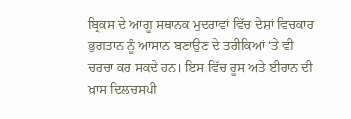ਬ੍ਰਿਕਸ ਦੇ ਆਗੂ ਸਥਾਨਕ ਮੁਦਰਾਵਾਂ ਵਿੱਚ ਦੇਸ਼ਾਂ ਵਿਚਕਾਰ ਭੁਗਤਾਨ ਨੂੰ ਆਸਾਨ ਬਣਾਉਣ ਦੇ ਤਰੀਕਿਆਂ ‘ਤੇ ਵੀ ਚਰਚਾ ਕਰ ਸਕਦੇ ਹਨ। ਇਸ ਵਿੱਚ ਰੂਸ ਅਤੇ ਈਰਾਨ ਦੀ ਖ਼ਾਸ ਦਿਲਚਸਪੀ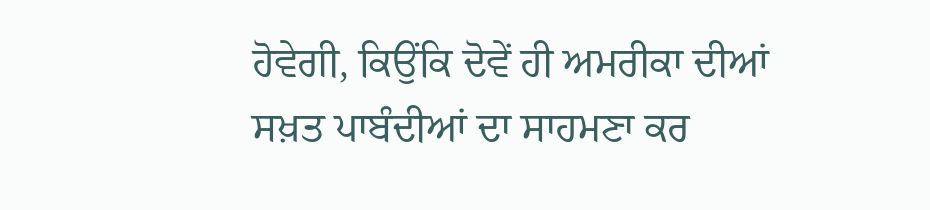ਹੋਵੇਗੀ, ਕਿਉਂਕਿ ਦੋਵੇਂ ਹੀ ਅਮਰੀਕਾ ਦੀਆਂ ਸਖ਼ਤ ਪਾਬੰਦੀਆਂ ਦਾ ਸਾਹਮਣਾ ਕਰ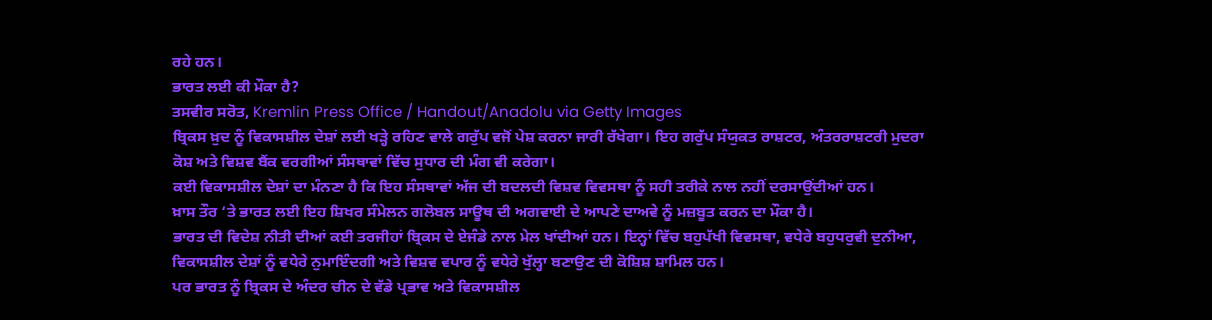ਰਹੇ ਹਨ।
ਭਾਰਤ ਲਈ ਕੀ ਮੌਕਾ ਹੈ?
ਤਸਵੀਰ ਸਰੋਤ, Kremlin Press Office / Handout/Anadolu via Getty Images
ਬ੍ਰਿਕਸ ਖ਼ੁਦ ਨੂੰ ਵਿਕਾਸਸ਼ੀਲ ਦੇਸ਼ਾਂ ਲਈ ਖੜ੍ਹੇ ਰਹਿਣ ਵਾਲੇ ਗਰੁੱਪ ਵਜੋਂ ਪੇਸ਼ ਕਰਨਾ ਜਾਰੀ ਰੱਖੇਗਾ। ਇਹ ਗਰੁੱਪ ਸੰਯੁਕਤ ਰਾਸ਼ਟਰ, ਅੰਤਰਰਾਸ਼ਟਰੀ ਮੁਦਰਾ ਕੋਸ਼ ਅਤੇ ਵਿਸ਼ਵ ਬੈਂਕ ਵਰਗੀਆਂ ਸੰਸਥਾਵਾਂ ਵਿੱਚ ਸੁਧਾਰ ਦੀ ਮੰਗ ਵੀ ਕਰੇਗਾ।
ਕਈ ਵਿਕਾਸਸ਼ੀਲ ਦੇਸ਼ਾਂ ਦਾ ਮੰਨਣਾ ਹੈ ਕਿ ਇਹ ਸੰਸਥਾਵਾਂ ਅੱਜ ਦੀ ਬਦਲਦੀ ਵਿਸ਼ਵ ਵਿਵਸਥਾ ਨੂੰ ਸਹੀ ਤਰੀਕੇ ਨਾਲ ਨਹੀਂ ਦਰਸਾਉਂਦੀਆਂ ਹਨ।
ਖ਼ਾਸ ਤੌਰ ‘ਤੇ ਭਾਰਤ ਲਈ ਇਹ ਸ਼ਿਖਰ ਸੰਮੇਲਨ ਗਲੋਬਲ ਸਾਊਥ ਦੀ ਅਗਵਾਈ ਦੇ ਆਪਣੇ ਦਾਅਵੇ ਨੂੰ ਮਜ਼ਬੂਤ ਕਰਨ ਦਾ ਮੌਕਾ ਹੈ।
ਭਾਰਤ ਦੀ ਵਿਦੇਸ਼ ਨੀਤੀ ਦੀਆਂ ਕਈ ਤਰਜੀਹਾਂ ਬ੍ਰਿਕਸ ਦੇ ਏਜੰਡੇ ਨਾਲ ਮੇਲ ਖਾਂਦੀਆਂ ਹਨ। ਇਨ੍ਹਾਂ ਵਿੱਚ ਬਹੁਪੱਖੀ ਵਿਵਸਥਾ, ਵਧੇਰੇ ਬਹੁਧਰੁਵੀ ਦੁਨੀਆ, ਵਿਕਾਸਸ਼ੀਲ ਦੇਸ਼ਾਂ ਨੂੰ ਵਧੇਰੇ ਨੁਮਾਇੰਦਗੀ ਅਤੇ ਵਿਸ਼ਵ ਵਪਾਰ ਨੂੰ ਵਧੇਰੇ ਖੁੱਲ੍ਹਾ ਬਣਾਉਣ ਦੀ ਕੋਸ਼ਿਸ਼ ਸ਼ਾਮਿਲ ਹਨ।
ਪਰ ਭਾਰਤ ਨੂੰ ਬ੍ਰਿਕਸ ਦੇ ਅੰਦਰ ਚੀਨ ਦੇ ਵੱਡੇ ਪ੍ਰਭਾਵ ਅਤੇ ਵਿਕਾਸਸ਼ੀਲ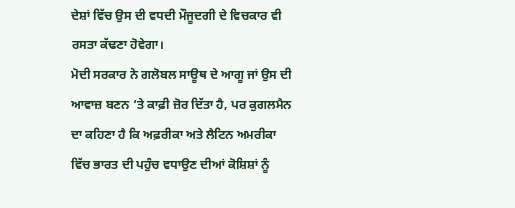ਦੇਸ਼ਾਂ ਵਿੱਚ ਉਸ ਦੀ ਵਧਦੀ ਮੌਜੂਦਗੀ ਦੇ ਵਿਚਕਾਰ ਵੀ ਰਸਤਾ ਕੱਢਣਾ ਹੋਵੇਗਾ।
ਮੋਦੀ ਸਰਕਾਰ ਨੇ ਗਲੋਬਲ ਸਾਊਥ ਦੇ ਆਗੂ ਜਾਂ ਉਸ ਦੀ ਆਵਾਜ਼ ਬਣਨ ‘ਤੇ ਕਾਫ਼ੀ ਜ਼ੋਰ ਦਿੱਤਾ ਹੈ, ਪਰ ਕੁਗਲਮੈਨ ਦਾ ਕਹਿਣਾ ਹੈ ਕਿ ਅਫ਼ਰੀਕਾ ਅਤੇ ਲੈਟਿਨ ਅਮਰੀਕਾ ਵਿੱਚ ਭਾਰਤ ਦੀ ਪਹੁੰਚ ਵਧਾਉਣ ਦੀਆਂ ਕੋਸ਼ਿਸ਼ਾਂ ਨੂੰ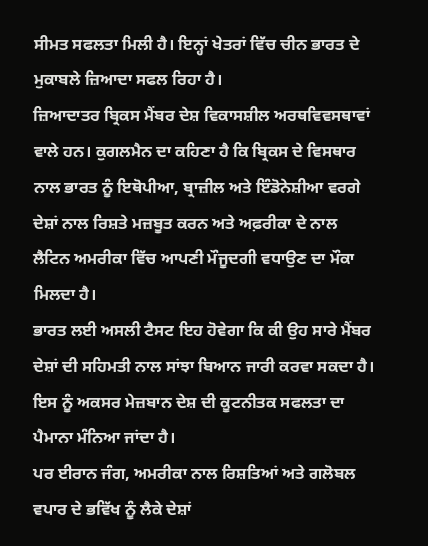ਸੀਮਤ ਸਫਲਤਾ ਮਿਲੀ ਹੈ। ਇਨ੍ਹਾਂ ਖੇਤਰਾਂ ਵਿੱਚ ਚੀਨ ਭਾਰਤ ਦੇ ਮੁਕਾਬਲੇ ਜ਼ਿਆਦਾ ਸਫਲ ਰਿਹਾ ਹੈ।
ਜ਼ਿਆਦਾਤਰ ਬ੍ਰਿਕਸ ਮੈਂਬਰ ਦੇਸ਼ ਵਿਕਾਸਸ਼ੀਲ ਅਰਥਵਿਵਸਥਾਵਾਂ ਵਾਲੇ ਹਨ। ਕੁਗਲਮੈਨ ਦਾ ਕਹਿਣਾ ਹੈ ਕਿ ਬ੍ਰਿਕਸ ਦੇ ਵਿਸਥਾਰ ਨਾਲ ਭਾਰਤ ਨੂੰ ਇਥੋਪੀਆ, ਬ੍ਰਾਜ਼ੀਲ ਅਤੇ ਇੰਡੋਨੇਸ਼ੀਆ ਵਰਗੇ ਦੇਸ਼ਾਂ ਨਾਲ ਰਿਸ਼ਤੇ ਮਜ਼ਬੂਤ ਕਰਨ ਅਤੇ ਅਫ਼ਰੀਕਾ ਦੇ ਨਾਲ ਲੈਟਿਨ ਅਮਰੀਕਾ ਵਿੱਚ ਆਪਣੀ ਮੌਜੂਦਗੀ ਵਧਾਉਣ ਦਾ ਮੌਕਾ ਮਿਲਦਾ ਹੈ।
ਭਾਰਤ ਲਈ ਅਸਲੀ ਟੈਸਟ ਇਹ ਹੋਵੇਗਾ ਕਿ ਕੀ ਉਹ ਸਾਰੇ ਮੈਂਬਰ ਦੇਸ਼ਾਂ ਦੀ ਸਹਿਮਤੀ ਨਾਲ ਸਾਂਝਾ ਬਿਆਨ ਜਾਰੀ ਕਰਵਾ ਸਕਦਾ ਹੈ। ਇਸ ਨੂੰ ਅਕਸਰ ਮੇਜ਼ਬਾਨ ਦੇਸ਼ ਦੀ ਕੂਟਨੀਤਕ ਸਫਲਤਾ ਦਾ ਪੈਮਾਨਾ ਮੰਨਿਆ ਜਾਂਦਾ ਹੈ।
ਪਰ ਈਰਾਨ ਜੰਗ, ਅਮਰੀਕਾ ਨਾਲ ਰਿਸ਼ਤਿਆਂ ਅਤੇ ਗਲੋਬਲ ਵਪਾਰ ਦੇ ਭਵਿੱਖ ਨੂੰ ਲੈਕੇ ਦੇਸ਼ਾਂ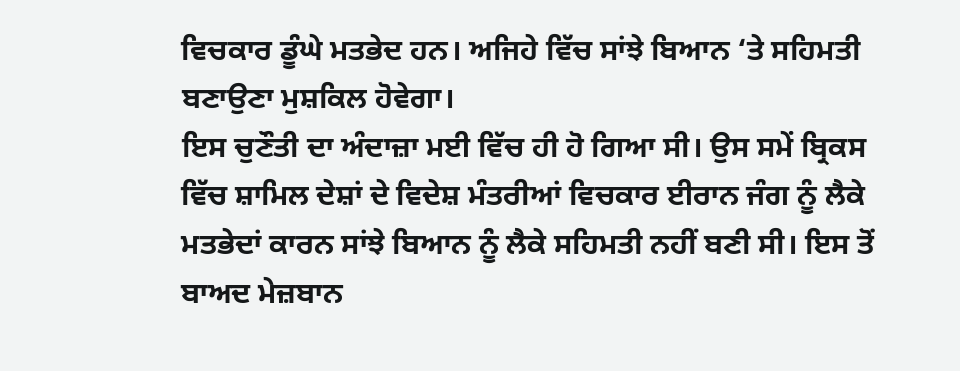ਵਿਚਕਾਰ ਡੂੰਘੇ ਮਤਭੇਦ ਹਨ। ਅਜਿਹੇ ਵਿੱਚ ਸਾਂਝੇ ਬਿਆਨ ‘ਤੇ ਸਹਿਮਤੀ ਬਣਾਉਣਾ ਮੁਸ਼ਕਿਲ ਹੋਵੇਗਾ।
ਇਸ ਚੁਣੌਤੀ ਦਾ ਅੰਦਾਜ਼ਾ ਮਈ ਵਿੱਚ ਹੀ ਹੋ ਗਿਆ ਸੀ। ਉਸ ਸਮੇਂ ਬ੍ਰਿਕਸ ਵਿੱਚ ਸ਼ਾਮਿਲ ਦੇਸ਼ਾਂ ਦੇ ਵਿਦੇਸ਼ ਮੰਤਰੀਆਂ ਵਿਚਕਾਰ ਈਰਾਨ ਜੰਗ ਨੂੰ ਲੈਕੇ ਮਤਭੇਦਾਂ ਕਾਰਨ ਸਾਂਝੇ ਬਿਆਨ ਨੂੰ ਲੈਕੇ ਸਹਿਮਤੀ ਨਹੀਂ ਬਣੀ ਸੀ। ਇਸ ਤੋਂ ਬਾਅਦ ਮੇਜ਼ਬਾਨ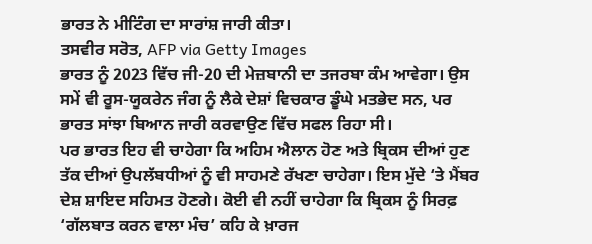ਭਾਰਤ ਨੇ ਮੀਟਿੰਗ ਦਾ ਸਾਰਾਂਸ਼ ਜਾਰੀ ਕੀਤਾ।
ਤਸਵੀਰ ਸਰੋਤ, AFP via Getty Images
ਭਾਰਤ ਨੂੰ 2023 ਵਿੱਚ ਜੀ-20 ਦੀ ਮੇਜ਼ਬਾਨੀ ਦਾ ਤਜਰਬਾ ਕੰਮ ਆਵੇਗਾ। ਉਸ ਸਮੇਂ ਵੀ ਰੂਸ-ਯੂਕਰੇਨ ਜੰਗ ਨੂੰ ਲੈਕੇ ਦੇਸ਼ਾਂ ਵਿਚਕਾਰ ਡੂੰਘੇ ਮਤਭੇਦ ਸਨ, ਪਰ ਭਾਰਤ ਸਾਂਝਾ ਬਿਆਨ ਜਾਰੀ ਕਰਵਾਉਣ ਵਿੱਚ ਸਫਲ ਰਿਹਾ ਸੀ।
ਪਰ ਭਾਰਤ ਇਹ ਵੀ ਚਾਹੇਗਾ ਕਿ ਅਹਿਮ ਐਲਾਨ ਹੋਣ ਅਤੇ ਬ੍ਰਿਕਸ ਦੀਆਂ ਹੁਣ ਤੱਕ ਦੀਆਂ ਉਪਲੱਬਧੀਆਂ ਨੂੰ ਵੀ ਸਾਹਮਣੇ ਰੱਖਣਾ ਚਾਹੇਗਾ। ਇਸ ਮੁੱਦੇ ‘ਤੇ ਮੈਂਬਰ ਦੇਸ਼ ਸ਼ਾਇਦ ਸਹਿਮਤ ਹੋਣਗੇ। ਕੋਈ ਵੀ ਨਹੀਂ ਚਾਹੇਗਾ ਕਿ ਬ੍ਰਿਕਸ ਨੂੰ ਸਿਰਫ਼ ‘ਗੱਲਬਾਤ ਕਰਨ ਵਾਲਾ ਮੰਚ’ ਕਹਿ ਕੇ ਖ਼ਾਰਜ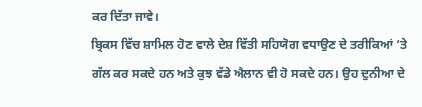ਕਰ ਦਿੱਤਾ ਜਾਵੇ।
ਬ੍ਰਿਕਸ ਵਿੱਚ ਸ਼ਾਮਿਲ ਹੋਣ ਵਾਲੇ ਦੇਸ਼ ਵਿੱਤੀ ਸਹਿਯੋਗ ਵਧਾਉਣ ਦੇ ਤਰੀਕਿਆਂ ‘ਤੇ ਗੱਲ ਕਰ ਸਕਦੇ ਹਨ ਅਤੇ ਕੁਝ ਵੱਡੇ ਐਲਾਨ ਵੀ ਹੋ ਸਕਦੇ ਹਨ। ਉਹ ਦੁਨੀਆ ਦੇ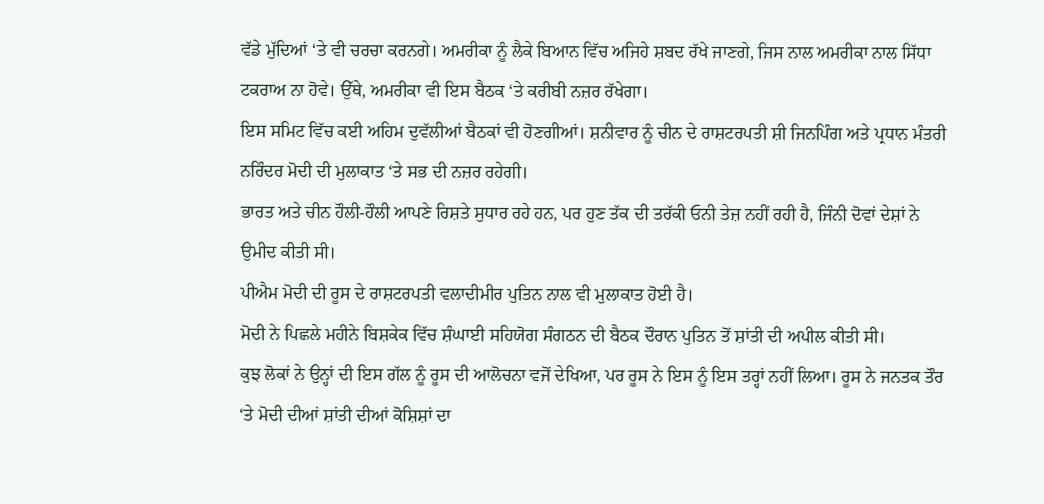ਵੱਡੇ ਮੁੱਦਿਆਂ ‘ਤੇ ਵੀ ਚਰਚਾ ਕਰਨਗੇ। ਅਮਰੀਕਾ ਨੂੰ ਲੈਕੇ ਬਿਆਨ ਵਿੱਚ ਅਜਿਹੇ ਸ਼ਬਦ ਰੱਖੇ ਜਾਣਗੇ, ਜਿਸ ਨਾਲ ਅਮਰੀਕਾ ਨਾਲ ਸਿੱਧਾ ਟਕਰਾਅ ਨਾ ਹੋਵੇ। ਉੱਥੇ, ਅਮਰੀਕਾ ਵੀ ਇਸ ਬੈਠਕ ‘ਤੇ ਕਰੀਬੀ ਨਜ਼ਰ ਰੱਖੇਗਾ।
ਇਸ ਸਮਿਟ ਵਿੱਚ ਕਈ ਅਹਿਮ ਦੁਵੱਲੀਆਂ ਬੈਠਕਾਂ ਵੀ ਹੋਣਗੀਆਂ। ਸ਼ਨੀਵਾਰ ਨੂੰ ਚੀਨ ਦੇ ਰਾਸ਼ਟਰਪਤੀ ਸ਼ੀ ਜਿਨਪਿੰਗ ਅਤੇ ਪ੍ਰਧਾਨ ਮੰਤਰੀ ਨਰਿੰਦਰ ਮੋਦੀ ਦੀ ਮੁਲਾਕਾਤ ‘ਤੇ ਸਭ ਦੀ ਨਜ਼ਰ ਰਹੇਗੀ।
ਭਾਰਤ ਅਤੇ ਚੀਨ ਹੌਲੀ-ਹੌਲੀ ਆਪਣੇ ਰਿਸ਼ਤੇ ਸੁਧਾਰ ਰਹੇ ਹਨ, ਪਰ ਹੁਣ ਤੱਕ ਦੀ ਤਰੱਕੀ ਓਨੀ ਤੇਜ਼ ਨਹੀਂ ਰਹੀ ਹੈ, ਜਿੰਨੀ ਦੋਵਾਂ ਦੇਸ਼ਾਂ ਨੇ ਉਮੀਦ ਕੀਤੀ ਸੀ।
ਪੀਐਮ ਮੋਦੀ ਦੀ ਰੂਸ ਦੇ ਰਾਸ਼ਟਰਪਤੀ ਵਲਾਦੀਮੀਰ ਪੁਤਿਨ ਨਾਲ ਵੀ ਮੁਲਾਕਾਤ ਹੋਈ ਹੈ।
ਮੋਦੀ ਨੇ ਪਿਛਲੇ ਮਹੀਨੇ ਬਿਸ਼ਕੇਕ ਵਿੱਚ ਸ਼ੰਘਾਈ ਸਹਿਯੋਗ ਸੰਗਠਨ ਦੀ ਬੈਠਕ ਦੌਰਾਨ ਪੁਤਿਨ ਤੋਂ ਸ਼ਾਂਤੀ ਦੀ ਅਪੀਲ ਕੀਤੀ ਸੀ।
ਕੁਝ ਲੋਕਾਂ ਨੇ ਉਨ੍ਹਾਂ ਦੀ ਇਸ ਗੱਲ ਨੂੰ ਰੂਸ ਦੀ ਆਲੋਚਨਾ ਵਜੋਂ ਦੇਖਿਆ, ਪਰ ਰੂਸ ਨੇ ਇਸ ਨੂੰ ਇਸ ਤਰ੍ਹਾਂ ਨਹੀਂ ਲਿਆ। ਰੂਸ ਨੇ ਜਨਤਕ ਤੌਰ ‘ਤੇ ਮੋਦੀ ਦੀਆਂ ਸ਼ਾਂਤੀ ਦੀਆਂ ਕੋਸ਼ਿਸ਼ਾਂ ਦਾ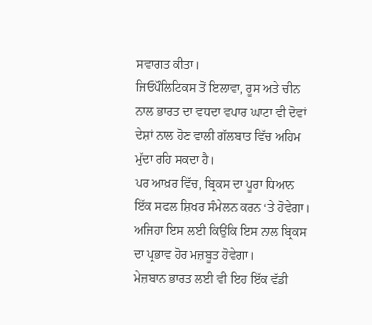ਸਵਾਗਤ ਕੀਤਾ।
ਜਿਓਪੌਲਿਟਿਕਸ ਤੋਂ ਇਲਾਵਾ, ਰੂਸ ਅਤੇ ਚੀਨ ਨਾਲ ਭਾਰਤ ਦਾ ਵਧਦਾ ਵਪਾਰ ਘਾਟਾ ਵੀ ਦੋਵਾਂ ਦੇਸ਼ਾਂ ਨਾਲ ਹੋਣ ਵਾਲੀ ਗੱਲਬਾਤ ਵਿੱਚ ਅਹਿਮ ਮੁੱਦਾ ਰਹਿ ਸਕਦਾ ਹੈ।
ਪਰ ਆਖ਼ਰ ਵਿੱਚ, ਬ੍ਰਿਕਸ ਦਾ ਪੂਰਾ ਧਿਆਨ ਇੱਕ ਸਫਲ ਸ਼ਿਖਰ ਸੰਮੇਲਨ ਕਰਨ ‘ਤੇ ਹੋਵੇਗਾ। ਅਜਿਹਾ ਇਸ ਲਈ ਕਿਉਂਕਿ ਇਸ ਨਾਲ ਬ੍ਰਿਕਸ ਦਾ ਪ੍ਰਭਾਵ ਹੋਰ ਮਜ਼ਬੂਤ ਹੋਵੇਗਾ।
ਮੇਜ਼ਬਾਨ ਭਾਰਤ ਲਈ ਵੀ ਇਹ ਇੱਕ ਵੱਡੀ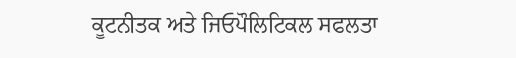ਕੂਟਨੀਤਕ ਅਤੇ ਜਿਓਪੌਲਿਟਿਕਲ ਸਫਲਤਾ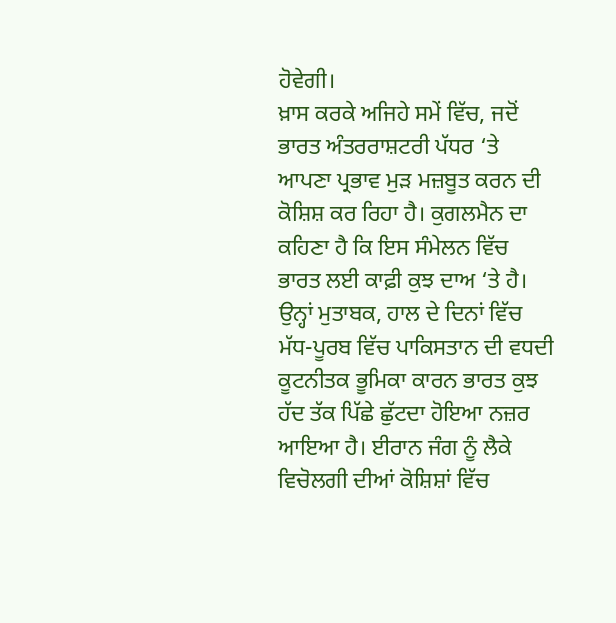ਹੋਵੇਗੀ।
ਖ਼ਾਸ ਕਰਕੇ ਅਜਿਹੇ ਸਮੇਂ ਵਿੱਚ, ਜਦੋਂ ਭਾਰਤ ਅੰਤਰਰਾਸ਼ਟਰੀ ਪੱਧਰ ‘ਤੇ ਆਪਣਾ ਪ੍ਰਭਾਵ ਮੁੜ ਮਜ਼ਬੂਤ ਕਰਨ ਦੀ ਕੋਸ਼ਿਸ਼ ਕਰ ਰਿਹਾ ਹੈ। ਕੁਗਲਮੈਨ ਦਾ ਕਹਿਣਾ ਹੈ ਕਿ ਇਸ ਸੰਮੇਲਨ ਵਿੱਚ ਭਾਰਤ ਲਈ ਕਾਫ਼ੀ ਕੁਝ ਦਾਅ ‘ਤੇ ਹੈ।
ਉਨ੍ਹਾਂ ਮੁਤਾਬਕ, ਹਾਲ ਦੇ ਦਿਨਾਂ ਵਿੱਚ ਮੱਧ-ਪੂਰਬ ਵਿੱਚ ਪਾਕਿਸਤਾਨ ਦੀ ਵਧਦੀ ਕੂਟਨੀਤਕ ਭੂਮਿਕਾ ਕਾਰਨ ਭਾਰਤ ਕੁਝ ਹੱਦ ਤੱਕ ਪਿੱਛੇ ਛੁੱਟਦਾ ਹੋਇਆ ਨਜ਼ਰ ਆਇਆ ਹੈ। ਈਰਾਨ ਜੰਗ ਨੂੰ ਲੈਕੇ ਵਿਚੋਲਗੀ ਦੀਆਂ ਕੋਸ਼ਿਸ਼ਾਂ ਵਿੱਚ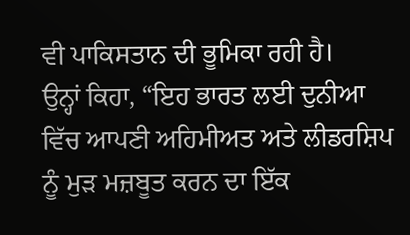ਵੀ ਪਾਕਿਸਤਾਨ ਦੀ ਭੂਮਿਕਾ ਰਹੀ ਹੈ।
ਉਨ੍ਹਾਂ ਕਿਹਾ, “ਇਹ ਭਾਰਤ ਲਈ ਦੁਨੀਆ ਵਿੱਚ ਆਪਣੀ ਅਹਿਮੀਅਤ ਅਤੇ ਲੀਡਰਸ਼ਿਪ ਨੂੰ ਮੁੜ ਮਜ਼ਬੂਤ ਕਰਨ ਦਾ ਇੱਕ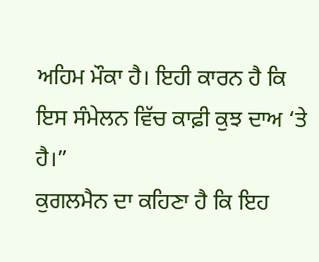ਅਹਿਮ ਮੌਕਾ ਹੈ। ਇਹੀ ਕਾਰਨ ਹੈ ਕਿ ਇਸ ਸੰਮੇਲਨ ਵਿੱਚ ਕਾਫ਼ੀ ਕੁਝ ਦਾਅ ‘ਤੇ ਹੈ।”
ਕੁਗਲਮੈਨ ਦਾ ਕਹਿਣਾ ਹੈ ਕਿ ਇਹ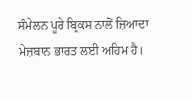ਸੰਮੇਲਨ ਪੂਰੇ ਬ੍ਰਿਕਸ ਨਾਲੋਂ ਜ਼ਿਆਦਾ ਮੇਜ਼ਬਾਨ ਭਾਰਤ ਲਈ ਅਹਿਮ ਹੈ।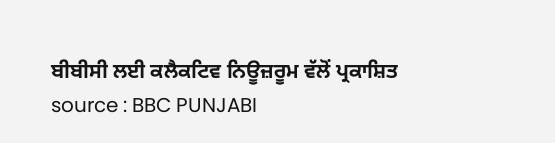ਬੀਬੀਸੀ ਲਈ ਕਲੈਕਟਿਵ ਨਿਊਜ਼ਰੂਮ ਵੱਲੋਂ ਪ੍ਰਕਾਸ਼ਿਤ
source : BBC PUNJABI